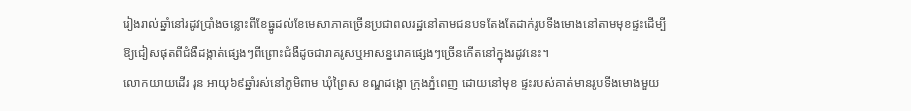រៀងរាល់ឆ្នាំនៅរដូវប្រាំងចន្លោះពីខែធ្នូដល់ខែមេសាភាគច្រើនប្រជាពលរដ្ឋនៅតាមជនបទតែងតែដាក់រូបទីងមោងនៅតាមមុខផ្ទះដើម្បីឱ្យជៀសផុតពីជំងឺដង្កាត់ផ្សេងៗពីព្រោះជំងឺដូចជារាគរូសឬអាសន្នរោគផ្សេងៗច្រើនកើតនៅក្នុងរដូវនេះ។
លោកយាយដើរ រុន អាយុ៦៩ឆ្នាំរស់នៅភូមិពាម ឃុំព្រៃស ខណ្ឌដង្កោ ក្រុងភ្នំពេញ ដោយនៅមុខ ផ្ទះរបស់គាត់មានរូបទីងមោងមួយ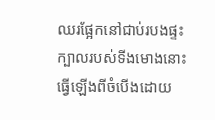ឈរផ្អែកនៅជាប់របងផ្ទះ ក្បាលរបស់ទីងមោងនោះ ធ្វើឡើងពីចំបើងដោយ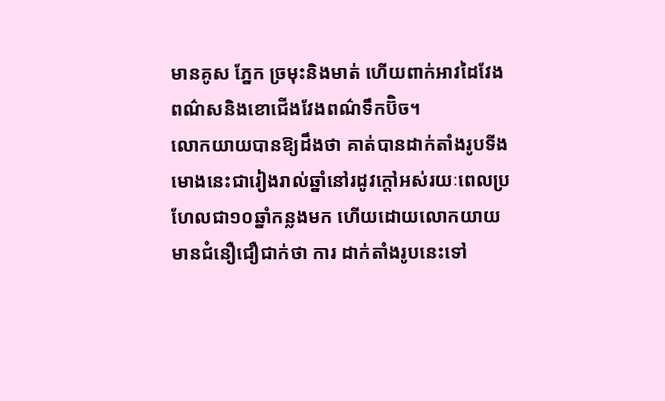មានគូស ភ្នែក ច្រមុះនិងមាត់ ហើយពាក់អាវដៃវែងពណ៌សនិងខោជើងវែងពណ៌ទឹកប៊ិច។
លោកយាយបានឱ្យដឹងថា គាត់បានដាក់តាំងរូបទីងមោងនេះជារៀងរាល់ឆ្នាំនៅរដូវក្តៅអស់រយៈពេលប្រហែលជា១០ឆ្នាំកន្លងមក ហើយដោយលោកយាយមានជំនឿជឿជាក់ថា ការ ដាក់តាំងរូបនេះទៅ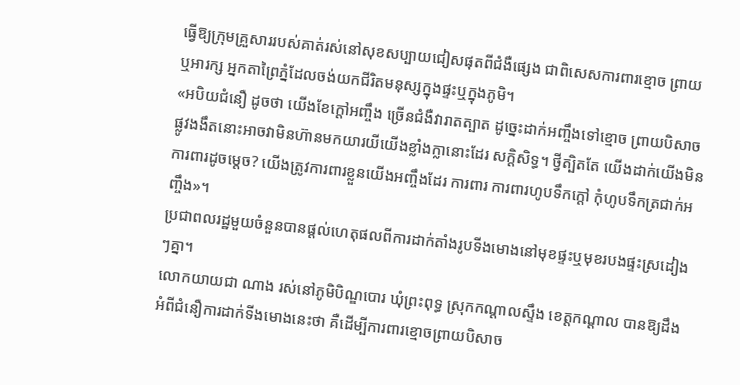ធ្វើឱ្យក្រុមគ្រួសាររបស់គាត់រស់នៅសុខសប្បាយជៀសផុតពីជំងឺផ្សេង ជាពិសេសការពារខ្មោច ព្រាយ ឬអារក្ស អ្នកតាព្រៃភ្នំដែលចង់យកជីរិតមនុស្សក្នុងផ្ទះឬក្នុងភូមិ។
«អបិយជំនឿ ដូចថា យើងខែក្តៅអញ្ចឹង ច្រើនជំងឺវារាតត្បាត ដូច្នេះដាក់អញ្ចឹងទៅខ្មោច ព្រាយបិសាចផ្លូវងងឹតនោះអាចវាមិនហ៊ានមកយារយីយើងខ្លាំងក្លានោះដែរ សក្តិសិទ្ធ។ ថ្វីត្បិតតែ យើងដាក់យើងមិនការពារដូចម្តេច? យើងត្រូវការពារខ្លួនយើងអញ្ចឹងដែរ ការពារ ការពារហូបទឹកក្តៅ កុំហូបទឹកត្រជាក់អញ្ចឹង»។
ប្រជាពលរដ្ឋមួយចំនួនបានផ្តល់ហេតុផលពីការដាក់តាំងរូបទីងមោងនៅមុខផ្ទះឬមុខរបងផ្ទះស្រដៀងៗគ្នា។
លោកយាយជា ណាង រស់នៅភូមិបិណ្ឌបោរ ឃុំព្រះពុទ្ធ ស្រុកកណ្តាលស្ទឹង ខេត្តកណ្តាល បានឱ្យដឹងអំពីជំនឿការដាក់ទីងមោងនេះថា គឺដើម្បីការពារខ្មោចព្រាយបិសាច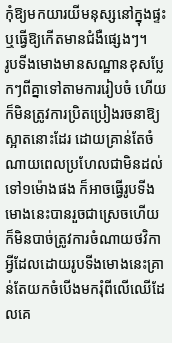កុំឱ្យមកយារយីមនុស្សនៅក្នុងផ្ទះឬធ្វើឱ្យកើតមានជំងឺផ្សេងៗ។
រូបទីងមោងមានសណ្ឋានខុសប្លែកៗពីគ្នាទៅតាមការរៀបចំ ហើយក៏មិនត្រូវការប្រិតប្រៀងរចនាឱ្យស្អាតនោះដែរ ដោយគ្រាន់តែចំណាយពេលប្រហែលជាមិនដល់ទៅ១ម៉ោងផង ក៏អាចធ្វើរូបទីងមោងនេះបានរួចជាស្រេចហើយក៏មិនបាច់ត្រូវការចំណាយថវិកាអ្វីដែលដោយរូបទីងមោងនេះគ្រាន់តែយកចំបើងមករុំពីលើឈើដែលគេ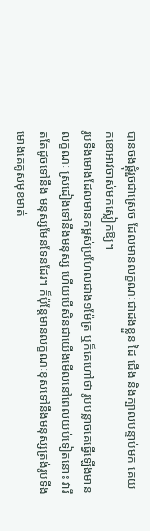បានចងផ្គុំរួចជាស្រេច ដែលមានលក្ខណៈជាដងខ្លួន ដៃ ជើង និងក្បាលបន្ទាប់មក គេយកខោអាវចាស់មកស្លៀកឱ្យ។
រូបទីងមោងដែលមានកម្ពស់ប្រហែលជាង១ម៉ែត្រ ឬក៏គេហៅថា រូបបន្លាចគេធ្វើឡើងមានលក្ខណៈ ស្រដៀងទៅនឹងមនុស្ស ហើយបើសិនជាយើងមើលនៅពេលយប់ទៀតនោះ វារឹតតែដូចទៅនឹង មនុស្សមែនទែនដែរ។ ក៏ប៉ុន្តែមានលក្ខណៈខុសទៅនឹងមនុស្សត្រង់រូបទីងមោងគេគូសមុខមាត់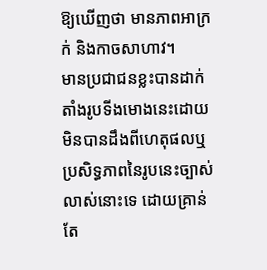ឱ្យឃើញថា មានភាពអាក្រក់ និងកាចសាហាវ។
មានប្រជាជនខ្លះបានដាក់តាំងរូបទីងមោងនេះដោយមិនបានដឹងពីហេតុផលឬប្រសិទ្ធភាពនៃរូបនេះច្បាស់លាស់នោះទេ ដោយគ្រាន់តែ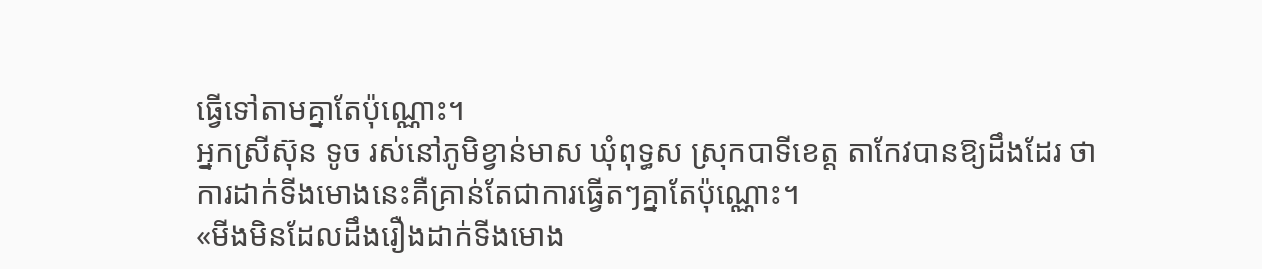ធ្វើទៅតាមគ្នាតែប៉ុណ្ណោះ។
អ្នកស្រីស៊ុន ទូច រស់នៅភូមិខ្វាន់មាស ឃុំពុទ្ធស ស្រុកបាទីខេត្ត តាកែវបានឱ្យដឹងដែរ ថា ការដាក់ទីងមោងនេះគឺគ្រាន់តែជាការធ្វើតៗគ្នាតែប៉ុណ្ណោះ។
«មីងមិនដែលដឹងរឿងដាក់ទីងមោង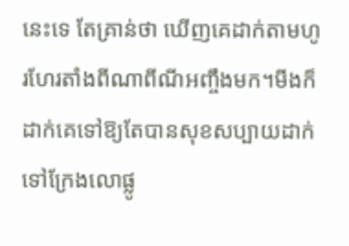នេះទេ តែគ្រាន់ថា ឃើញគេដាក់តាមហូរហែរតាំងពីណាពីណីអញ្ចឹងមក។មីងក៏ដាក់គេទៅឱ្យតែបានសុខសប្បាយដាក់ទៅក្រែងលោផ្លូ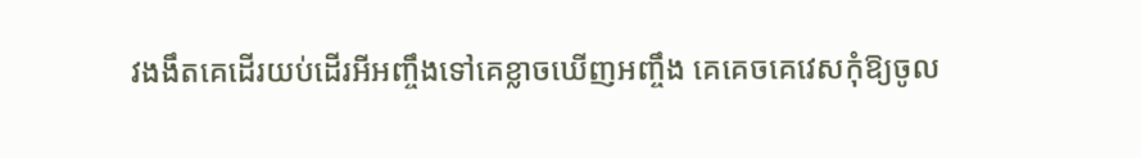វងងឹតគេដើរយប់ដើរអីអញ្ចឹងទៅគេខ្លាចឃើញអញ្ចឹង គេគេចគេវេសកុំឱ្យចូល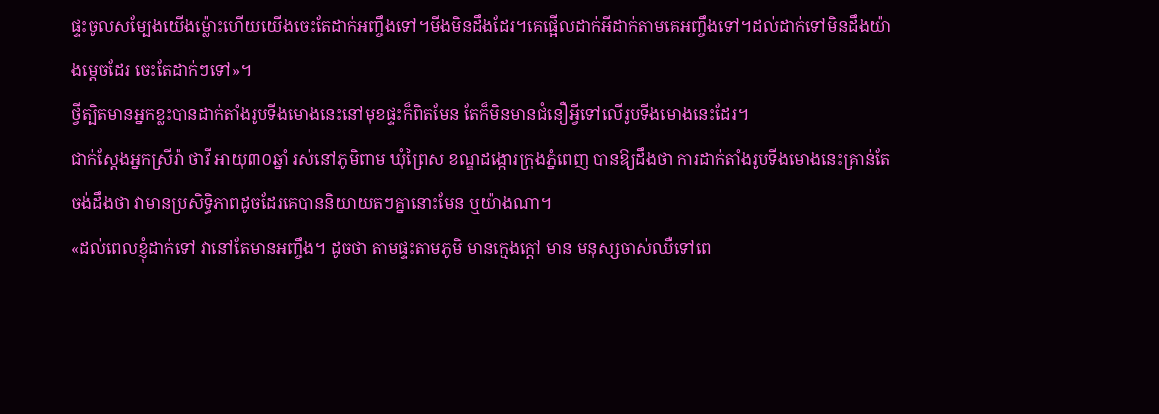ផ្ទះចូលសម្បែងយើងម្ល៉ោះហើយយើងចេះតែដាក់អញ្ចឹងទៅ។មីងមិនដឹងដែរ។គេផ្អើលដាក់អីដាក់តាមគេអញ្ចឹងទៅ។ដល់ដាក់ទៅមិនដឹងយ៉ាងម្តេចដែរ ចេះតែដាក់ៗទៅ»។
ថ្វីត្បិតមានអ្នកខ្លះបានដាក់តាំងរូបទីងមោងនេះនៅមុខផ្ទះក៏ពិតមែន តែក៏មិនមានជំនឿអ្វីទៅលើរូបទីងមោងនេះដែរ។
ជាក់ស្តែងអ្នកស្រីរ៉ា ថាវី អាយុ៣០ឆ្នាំ រស់នៅភូមិពាម ឃុំព្រៃស ខណ្ឌដង្កោរក្រុងភ្នំពេញ បានឱ្យដឹងថា ការដាក់តាំងរូបទីងមោងនេះគ្រាន់តែចង់ដឹងថា វាមានប្រសិទ្ធិភាពដូចដែរគេបាននិយាយតៗគ្នានោះមែន ឬយ៉ាងណា។
«ដល់ពេលខ្ញុំដាក់ទៅ វានៅតែមានអញ្ចឹង។ ដូចថា តាមផ្ទះតាមភូមិ មានក្មេងក្តៅ មាន មនុស្សចាស់ឈឺទៅពេ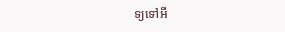ទ្យទៅអី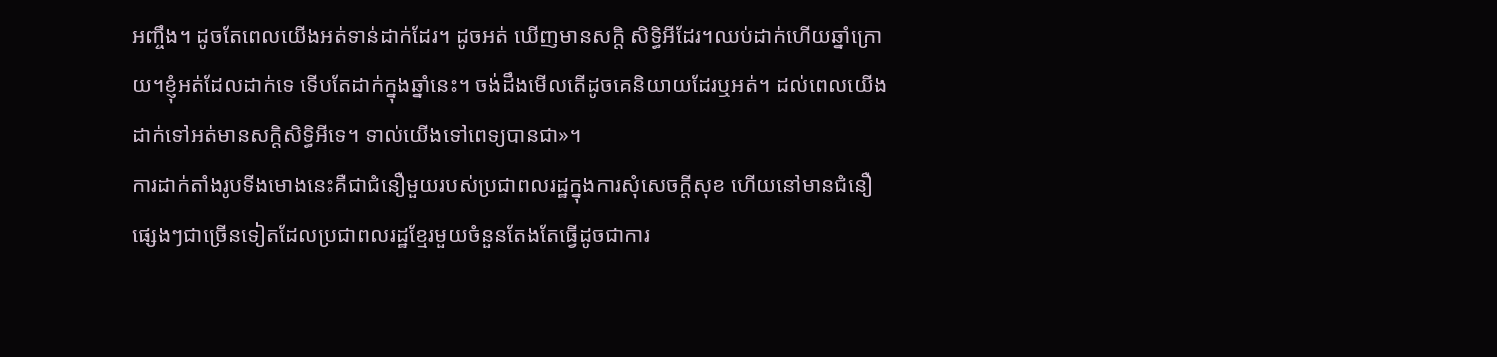អញ្ចឹង។ ដូចតែពេលយើងអត់ទាន់ដាក់ដែរ។ ដូចអត់ ឃើញមានសក្តិ សិទ្ធិអីដែរ។ឈប់ដាក់ហើយឆ្នាំក្រោយ។ខ្ញុំអត់ដែលដាក់ទេ ទើបតែដាក់ក្នុងឆ្នាំនេះ។ ចង់ដឹងមើលតើដូចគេនិយាយដែរឬអត់។ ដល់ពេលយើងដាក់ទៅអត់មានសក្តិសិទ្ធិអីទេ។ ទាល់យើងទៅពេទ្យបានជា»។
ការដាក់តាំងរូបទីងមោងនេះគឺជាជំនឿមួយរបស់ប្រជាពលរដ្ឋក្នុងការសុំសេចក្តីសុខ ហើយនៅមានជំនឿផ្សេងៗជាច្រើនទៀតដែលប្រជាពលរដ្ឋខ្មែរមួយចំនួនតែងតែធ្វើដូចជាការ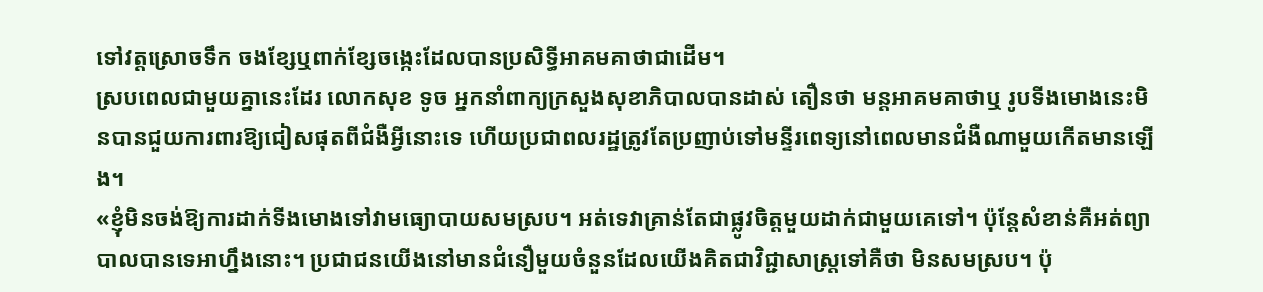ទៅវត្តស្រោចទឹក ចងខ្សែឬពាក់ខ្សែចង្កេះដែលបានប្រសិទ្ធីអាគមគាថាជាដើម។
ស្របពេលជាមួយគ្នានេះដែរ លោកសុខ ទូច អ្នកនាំពាក្យក្រសួងសុខាភិបាលបានដាស់ តឿនថា មន្តអាគមគាថាឬ រូបទីងមោងនេះមិនបានជួយការពារឱ្យជៀសផុតពីជំងឺអ្វីនោះទេ ហើយប្រជាពលរដ្ឋត្រូវតែប្រញាប់ទៅមន្ទីរពេទ្យនៅពេលមានជំងឺណាមួយកើតមានឡើង។
«ខ្ញុំមិនចង់ឱ្យការដាក់ទីងមោងទៅវាមធ្យោបាយសមស្រប។ អត់ទេវាគ្រាន់តែជាផ្លូវចិត្តមួយដាក់ជាមួយគេទៅ។ ប៉ុន្តែសំខាន់គឺអត់ព្យាបាលបានទេអាហ្នឹងនោះ។ ប្រជាជនយើងនៅមានជំនឿមួយចំនួនដែលយើងគិតជាវិជ្ជាសាស្រ្តទៅគឺថា មិនសមស្រប។ ប៉ុ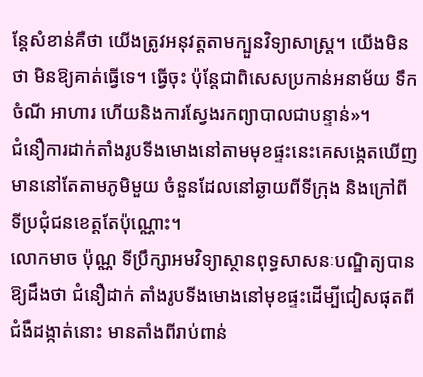ន្តែសំខាន់គឺថា យើងត្រូវអនុវត្តតាមក្បួនវិទ្យាសាស្រ្ត។ យើងមិនថា មិនឱ្យគាត់ធ្វើទេ។ ធ្វើចុះ ប៉ុន្តែជាពិសេសប្រកាន់អនាម័យ ទឹក ចំណី អាហារ ហើយនិងការស្វែងរកព្យាបាលជាបន្ទាន់»។
ជំនឿការដាក់តាំងរូបទីងមោងនៅតាមមុខផ្ទះនេះគេសង្កេតឃើញមាននៅតែតាមភូមិមួយ ចំនួនដែលនៅឆ្ងាយពីទីក្រុង និងក្រៅពីទីប្រជុំជនខេត្តតែប៉ុណ្ណោះ។
លោកមាច ប៉ុណ្ណ ទីប្រឹក្សាអមវិទ្យាស្ថានពុទ្ធសាសនៈបណ្ឌិត្យបានឱ្យដឹងថា ជំនឿដាក់ តាំងរូបទីងមោងនៅមុខផ្ទះដើម្បីជៀសផុតពីជំងឺដង្កាត់នោះ មានតាំងពីរាប់ពាន់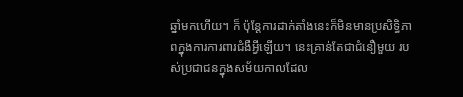ឆ្នាំមកហើយ។ ក៏ ប៉ុន្តែការដាក់តាំងនេះក៏មិនមានប្រសិទ្ធិភាពក្នុងការការពារជំងឺអ្វីឡើយ។ នេះគ្រាន់តែជាជំនឿមួយ របស់ប្រជាជនក្នុងសម័យកាលដែល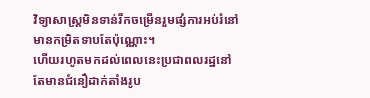វិទ្យាសាស្រ្តមិនទាន់រីកចម្រើនរួមផ្សំការអប់រំនៅមានកម្រិតទាបតែប៉ុណ្ណោះ។
ហើយរហូតមកដល់ពេលនេះប្រជាពលរដ្ឋនៅតែមានជំនឿដាក់តាំងរូប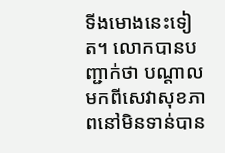ទីងមោងនេះទៀត។ លោកបានបញ្ជាក់ថា បណ្តាលមកពីសេវាសុខភាពនៅមិនទាន់បាន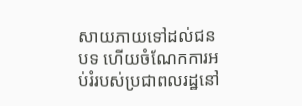សាយភាយទៅដល់ជនបទ ហើយចំណែកការអប់រំរបស់ប្រជាពលរដ្ឋនៅ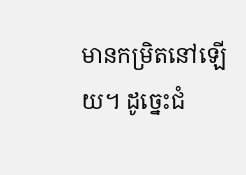មានកម្រិតនៅឡើយ។ ដូច្នេះជំ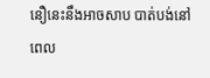នឿនេះនឹងអាចសាប បាត់បង់នៅពេល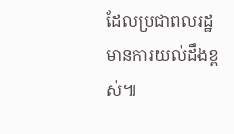ដែលប្រជាពលរដ្ឋមានការយល់ដឹងខ្ពស់៕